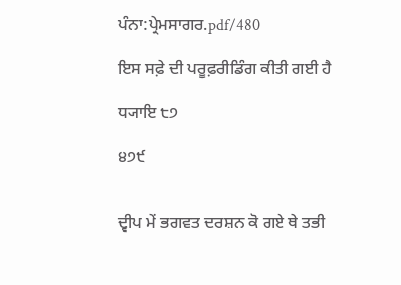ਪੰਨਾ:ਪ੍ਰੇਮਸਾਗਰ.pdf/480

ਇਸ ਸਫ਼ੇ ਦੀ ਪਰੂਫ਼ਰੀਡਿੰਗ ਕੀਤੀ ਗਈ ਹੈ

ਧ੍ਯਾਇ ੮੭

੪੭੯


ਦ੍ਵੀਪ ਮੇਂ ਭਗਵਤ ਦਰਸ਼ਨ ਕੋ ਗਏ ਥੇ ਤਭੀ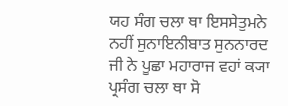ਯਹ ਸੰਗ ਚਲਾ ਥਾ ਇਸਸੇਤੁਮਨੇ ਨਹੀਂ ਸੁਨਾਇਨੀਬਾਤ ਸੁਨਨਾਰਦ ਜੀ ਨੇ ਪੂਛਾ ਮਹਾਰਾਜ ਵਹਾਂ ਕ੍ਯਾ ਪ੍ਰਸੰਗ ਚਲਾ ਥਾ ਸੋ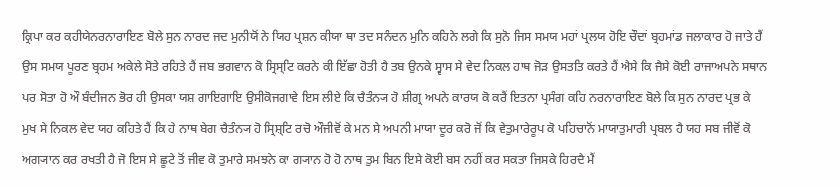ਕ੍ਰਿਪਾ ਕਰ ਕਹੀਯੇਨਰਨਾਰਾਇਣ ਬੋਲੇ ਸੁਨ ਨਾਰਦ ਜਦ ਮੁਨੀਯੋਂ ਨੇ ਯਿਹ ਪ੍ਰਸ਼ਨ ਕੀਯਾ ਥਾ ਤਦ ਸਨੰਦਨ ਮੁਨਿ ਕਹਿਨੇ ਲਗੇ ਕਿ ਸੁਨੋ ਜਿਸ ਸਮਯ ਮਹਾਂ ਪ੍ਰਲਯ ਹੋਇ ਚੌਦਾਂ ਬ੍ਰਹਮਾਂਡ ਜਲਾਕਾਰ ਹੋ ਜਾਤੇ ਹੈਂ ਉਸ ਸਮਯ ਪੂਰਣ ਬ੍ਰਹਮ ਅਕੇਲੇ ਸੋਤੇ ਰਹਿਤੇ ਹੈਂ ਜਬ ਭਗਵਾਨ ਕੋ ਸ੍ਰਿਸ੍ਟਿ ਕਰਨੇ ਕੀ ਇੱਛਾ ਹੋਤੀ ਹੈ ਤਬ ਉਨਕੇ ਸ੍ਵਾਸ ਸੇ ਵੇਦ ਨਿਕਲ ਹਾਥ ਜੋੜ ਉਸਤਤਿ ਕਰਤੇ ਹੈਂ ਐਸੇ ਕਿ ਜੈਸੇ ਕੋਈ ਰਾਜਾਅਪਨੇ ਸਥਾਨ ਪਰ ਸੋਤਾ ਹੋ ਔ ਬੰਦੀਜਨ ਭੋਰ ਹੀ ਉਸਕਾ ਯਸ਼ ਗਾਇਗਾਇ ਉਸੀਕੋਜਗਾਵੇ ਇਸ ਲੀਏ ਕਿ ਚੈਤੰਨ੍ਯ ਹੋ ਸ਼ੀਗ੍ਰ ਅਪਨੇ ਕਾਰਯ ਕੋ ਕਰੈਂ ਇਤਨਾ ਪ੍ਰਸੰਗ ਕਹਿ ਨਰਨਾਰਾਇਣ ਬੋਲੇ ਕਿ ਸੁਨ ਨਾਰਦ ਪ੍ਰਭ ਕੇ ਮੁਖ ਸੇ ਨਿਕਲ ਵੇਦ ਯਹ ਕਹਿਤੇ ਹੈਂ ਕਿ ਹੇ ਨਾਥ ਬੇਗ ਚੈਤੰਨ੍ਯ ਹੋ ਸ੍ਰਿਸ਼੍ਟਿ ਰਚੋ ਔਜੀਵੋਂ ਕੇ ਮਨ ਸੇ ਅਪਨੀ ਮਾਯਾ ਦੂਰ ਕਰੋ ਜੋਂ ਕਿ ਵੇਤੁਮਾਰੇਰੂਪ ਕੋ ਪਹਿਚਾਨੋਂ ਮਾਯਾਤੁਮਾਰੀ ਪ੍ਰਬਲ ਹੈ ਯਹ ਸਬ ਜੀਵੋਂ ਕੋ ਅਗ੍ਯਾਨ ਕਰ ਰਖਤੀ ਹੈ ਜੋ ਇਸ ਸੇ ਛੂਟੇ ਤੋਂ ਜੀਵ ਕੋ ਤੁਮਾਰੇ ਸਮਝਨੇ ਕਾ ਗ੍ਯਾਨ ਹੋ ਹੋ ਨਾਥ ਤੁਮ ਬਿਨ ਇਸੇ ਕੋਈ ਬਸ ਨਹੀਂ ਕਰ ਸਕਤਾ ਜਿਸਕੇ ਹਿਰਦੈ ਮੈਂ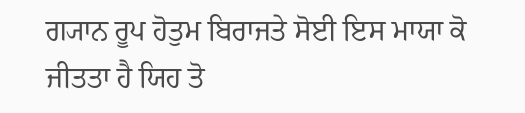ਗ੍ਯਾਨ ਰੂਪ ਹੋਤੁਮ ਬਿਰਾਜਤੇ ਸੋਈ ਇਸ ਮਾਯਾ ਕੋ ਜੀਤਤਾ ਹੈ ਯਿਹ ਤੋ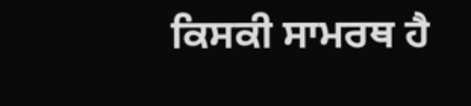ਕਿਸਕੀ ਸਾਮਰਥ ਹੈ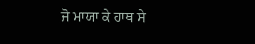ਜੋ ਮਾਯਾ ਕੇ ਹਾਥ ਸੇ